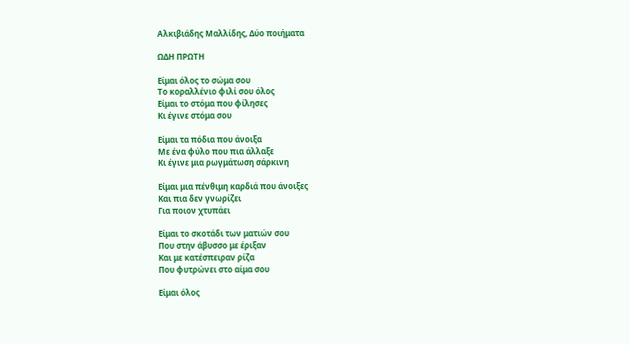Αλκιβιάδης Μαλλίδης, Δύο ποιήματα

ΩΔΗ ΠΡΩΤΗ

Είμαι όλος το σώμα σου
Το κοραλλένιο φιλί σου όλος
Είμαι το στόμα που φίλησες
Κι έγινε στόμα σου

Είμαι τα πόδια που άνοιξα
Με ένα φύλο που πια άλλαξε
Κι έγινε μια ρωγμάτωση σάρκινη

Είμαι μια πένθιμη καρδιά που άνοιξες
Και πια δεν γνωρίζει
Για ποιον χτυπάει

Είμαι το σκοτάδι των ματιών σου
Που στην άβυσσο με έριξαν
Και με κατέσπειραν ρίζα
Που φυτρώνει στο αίμα σου

Είμαι όλος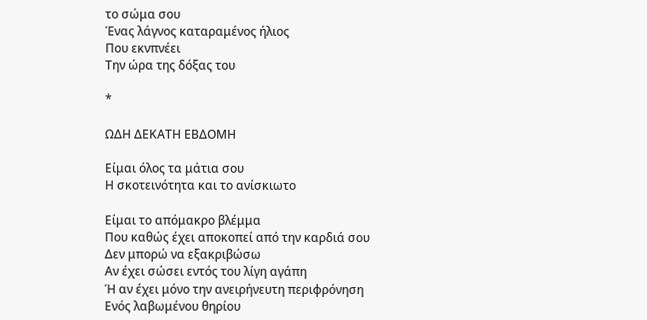το σώμα σου
Ένας λάγνος καταραμένος ήλιος
Που εκνπνέει
Την ώρα της δόξας του

*

ΩΔΗ ΔΕΚΑΤΗ ΕΒΔΟΜΗ

Είμαι όλος τα μάτια σου
Η σκοτεινότητα και το ανίσκιωτο

Είμαι το απόμακρο βλέμμα
Που καθώς έχει αποκοπεί από την καρδιά σου
Δεν μπορώ να εξακριβώσω
Αν έχει σώσει εντός του λίγη αγάπη
Ή αν έχει μόνο την ανειρήνευτη περιφρόνηση
Ενός λαβωμένου θηρίου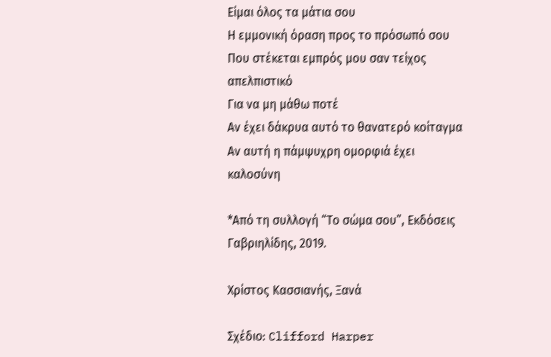Είμαι όλος τα μάτια σου
Η εμμονική όραση προς το πρόσωπό σου
Που στέκεται εμπρός μου σαν τείχος απελπιστικό
Για να μη μάθω ποτέ
Αν έχει δάκρυα αυτό το θανατερό κοίταγμα
Αν αυτή η πάμψυχρη ομορφιά έχει καλοσύνη

*Από τη συλλογή “Το σώμα σου”, Εκδόσεις Γαβριηλίδης, 2019.

Χρίστος Κασσιανής, Ξανά

Σχέδιο: Clifford Harper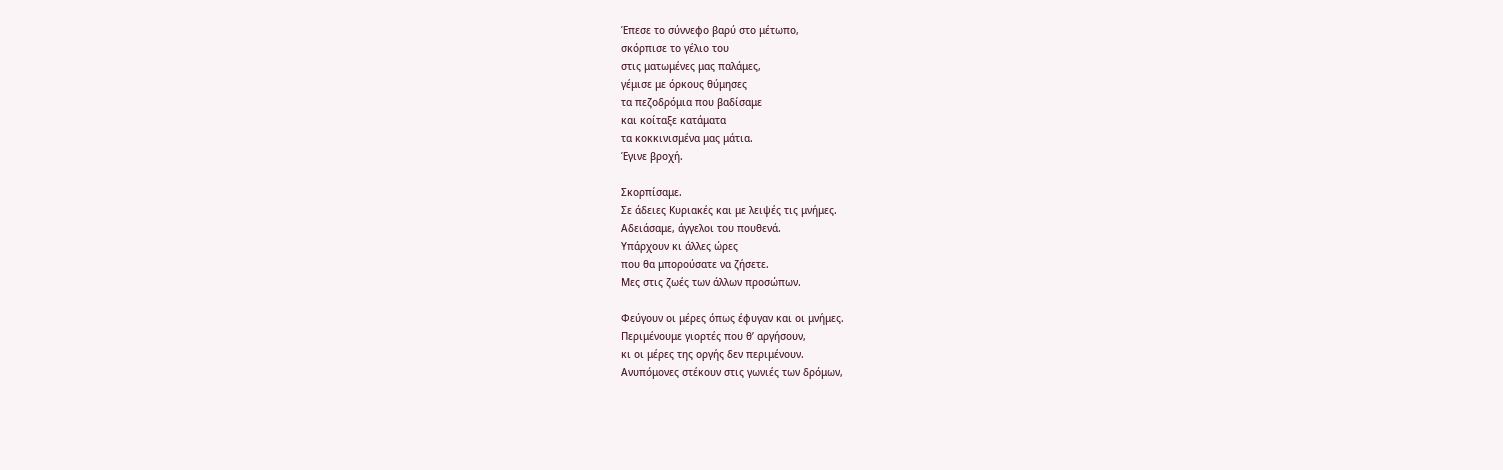Έπεσε το σύννεφο βαρύ στο μέτωπο,
σκόρπισε το γέλιο του
στις ματωμένες μας παλάμες,
γέμισε με όρκους θύμησες
τα πεζοδρόμια που βαδίσαμε
και κοίταξε κατάματα
τα κοκκινισμένα μας μάτια.
Έγινε βροχή.

Σκορπίσαμε.
Σε άδειες Κυριακές και με λειψές τις μνήμες.
Αδειάσαμε, άγγελοι του πουθενά.
Υπάρχουν κι άλλες ώρες
που θα μπορούσατε να ζήσετε.
Μες στις ζωές των άλλων προσώπων.

Φεύγουν οι μέρες όπως έφυγαν και οι μνήμες.
Περιμένουμε γιορτές που θ’ αργήσουν,
κι οι μέρες της οργής δεν περιμένουν.
Ανυπόμονες στέκουν στις γωνιές των δρόμων,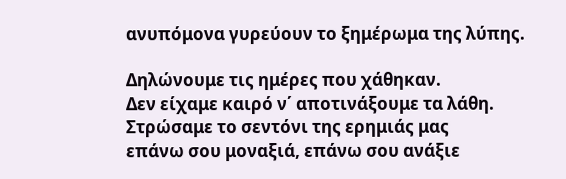ανυπόμονα γυρεύουν το ξημέρωμα της λύπης.

Δηλώνουμε τις ημέρες που χάθηκαν.
Δεν είχαμε καιρό ν΄ αποτινάξουμε τα λάθη.
Στρώσαμε το σεντόνι της ερημιάς μας
επάνω σου μοναξιά, επάνω σου ανάξιε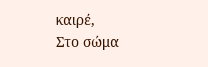καιρέ,
Στο σώμα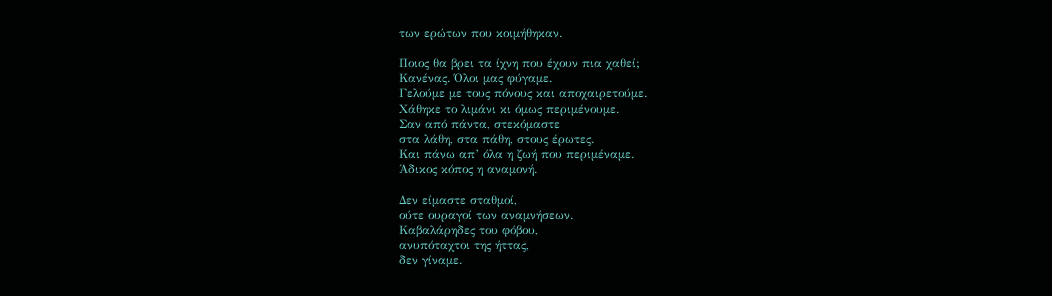των ερώτων που κοιμήθηκαν.

Ποιος θα βρει τα ίχνη που έχουν πια χαθεί;
Κανένας. Όλοι μας φύγαμε.
Γελούμε με τους πόνους και αποχαιρετούμε.
Χάθηκε το λιμάνι κι όμως περιμένουμε.
Σαν από πάντα, στεκόμαστε
στα λάθη, στα πάθη, στους έρωτες.
Και πάνω απ’ όλα η ζωή που περιμέναμε.
Άδικος κόπος η αναμονή.

Δεν είμαστε σταθμοί,
ούτε ουραγοί των αναμνήσεων.
Καβαλάρηδες του φόβου,
ανυπόταχτοι της ήττας,
δεν γίναμε.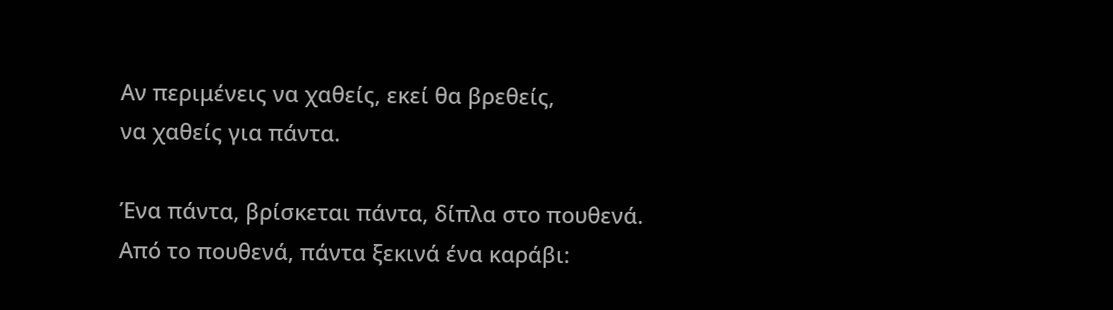Αν περιμένεις να χαθείς, εκεί θα βρεθείς,
να χαθείς για πάντα.

Ένα πάντα, βρίσκεται πάντα, δίπλα στο πουθενά.
Από το πουθενά, πάντα ξεκινά ένα καράβι: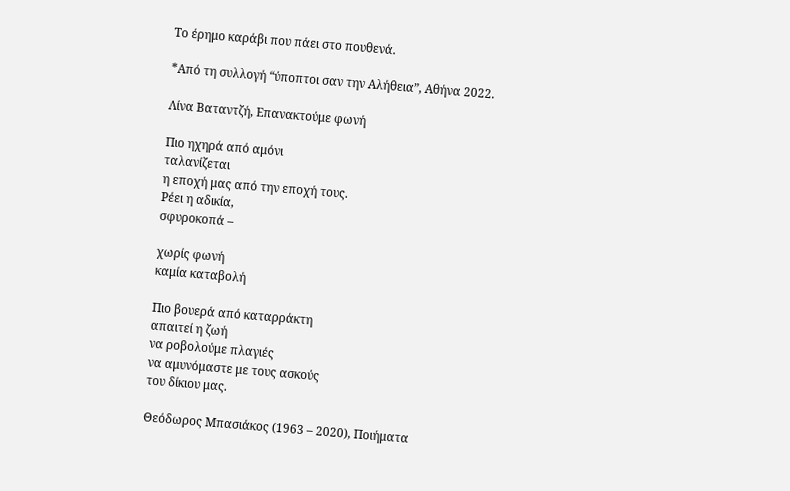Το έρημο καράβι που πάει στο πουθενά.

*Από τη συλλογή “ύποπτοι σαν την Αλήθεια”, Αθήνα 2022.

Λίνα Βαταντζή, Επανακτούμε φωνή

Πιο ηχηρά από αμόνι
ταλανίζεται
η εποχή μας από την εποχή τους.
Ρέει η αδικία,
σφυροκοπά –

χωρίς φωνή
καμία καταβολή

Πιο βουερά από καταρράκτη
απαιτεί η ζωή
να ροβολούμε πλαγιές
να αμυνόμαστε με τους ασκούς
του δίκιου μας.

Θεόδωρος Μπασιάκος (1963 – 2020), Ποιήματα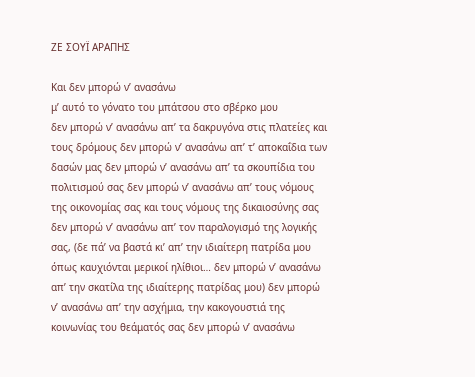ΖΕ ΣΟΥΪ ΑΡΑΠΗΣ

Και δεν μπορώ ν’ ανασάνω
μ’ αυτό το γόνατο του μπάτσου στο σβέρκο μου
δεν μπορώ ν’ ανασάνω απ’ τα δακρυγόνα στις πλατείες και τους δρόμους δεν μπορώ ν’ ανασάνω απ’ τ’ αποκαΐδια των δασών μας δεν μπορώ ν’ ανασάνω απ’ τα σκουπίδια του πολιτισμού σας δεν μπορώ ν’ ανασάνω απ’ τους νόμους της οικονομίας σας και τους νόμους της δικαιοσύνης σας δεν μπορώ ν’ ανασάνω απ’ τον παραλογισμό της λογικής σας, (δε πά’ να βαστά κι’ απ’ την ιδιαίτερη πατρίδα μου όπως καυχιόνται μερικοί ηλίθιοι… δεν μπορώ ν’ ανασάνω απ’ την σκατίλα της ιδιαίτερης πατρίδας μου) δεν μπορώ ν’ ανασάνω απ’ την ασχήμια, την κακογουστιά της κοινωνίας του θεάματός σας δεν μπορώ ν’ ανασάνω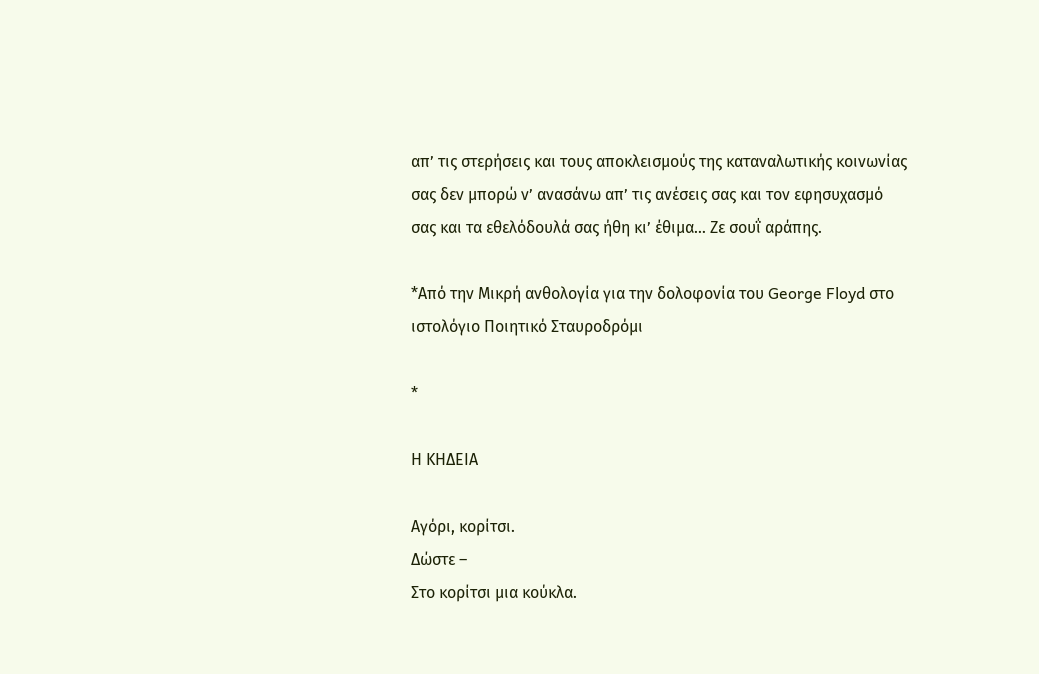απ’ τις στερήσεις και τους αποκλεισμούς της καταναλωτικής κοινωνίας σας δεν μπορώ ν’ ανασάνω απ’ τις ανέσεις σας και τον εφησυχασμό σας και τα εθελόδουλά σας ήθη κι’ έθιμα… Ζε σουΐ αράπης.

*Από την Μικρή ανθολογία για την δολοφονία του George Floyd στο ιστολόγιο Ποιητικό Σταυροδρόμι

*

Η ΚΗΔΕΙΑ

Αγόρι, κορίτσι.
Δώστε –
Στο κορίτσι μια κούκλα.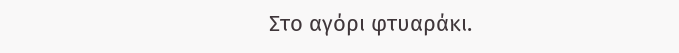Στο αγόρι φτυαράκι.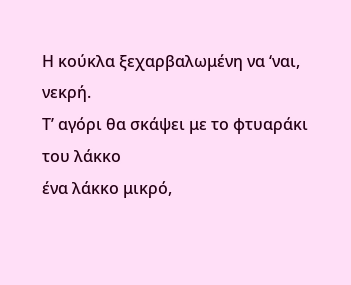Η κούκλα ξεχαρβαλωμένη να ‘ναι, νεκρή.
Τ’ αγόρι θα σκάψει με το φτυαράκι του λάκκο
ένα λάκκο μικρό,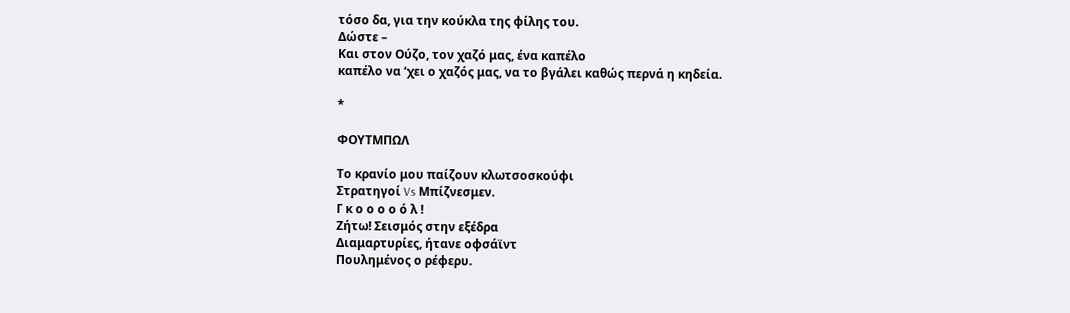τόσο δα, για την κούκλα της φίλης του.
Δώστε –
Και στον Ούζο, τον χαζό μας, ένα καπέλο
καπέλο να ‘χει ο χαζός μας, να το βγάλει καθώς περνά η κηδεία.

*

ΦΟΥΤΜΠΩΛ

Το κρανίο μου παίζουν κλωτσοσκούφι
Στρατηγοί Vs Μπίζνεσμεν.
Γ κ ο ο ο ο ό λ !
Ζήτω! Σεισμός στην εξέδρα
Διαμαρτυρίες, ήτανε οφσάϊντ
Πουλημένος ο ρέφερυ.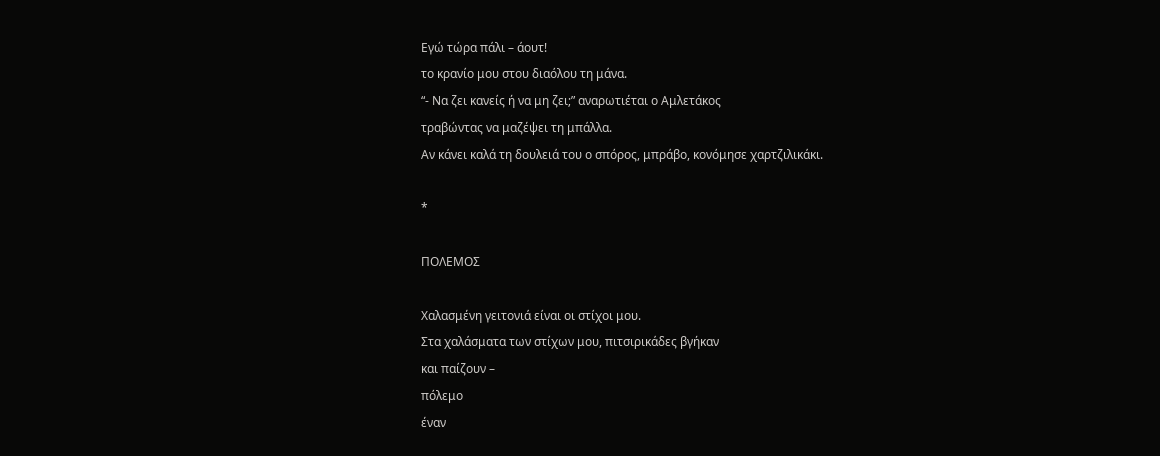Εγώ τώρα πάλι – άουτ!
το κρανίο μου στου διαόλου τη μάνα.
“- Να ζει κανείς ή να μη ζει;” αναρωτιέται ο Αμλετάκος
τραβώντας να μαζέψει τη μπάλλα.
Αν κάνει καλά τη δουλειά του ο σπόρος, μπράβο, κονόμησε χαρτζιλικάκι.

*

ΠΟΛΕΜΟΣ

Χαλασμένη γειτονιά είναι οι στίχοι μου.
Στα χαλάσματα των στίχων μου, πιτσιρικάδες βγήκαν
και παίζουν –
πόλεμο
έναν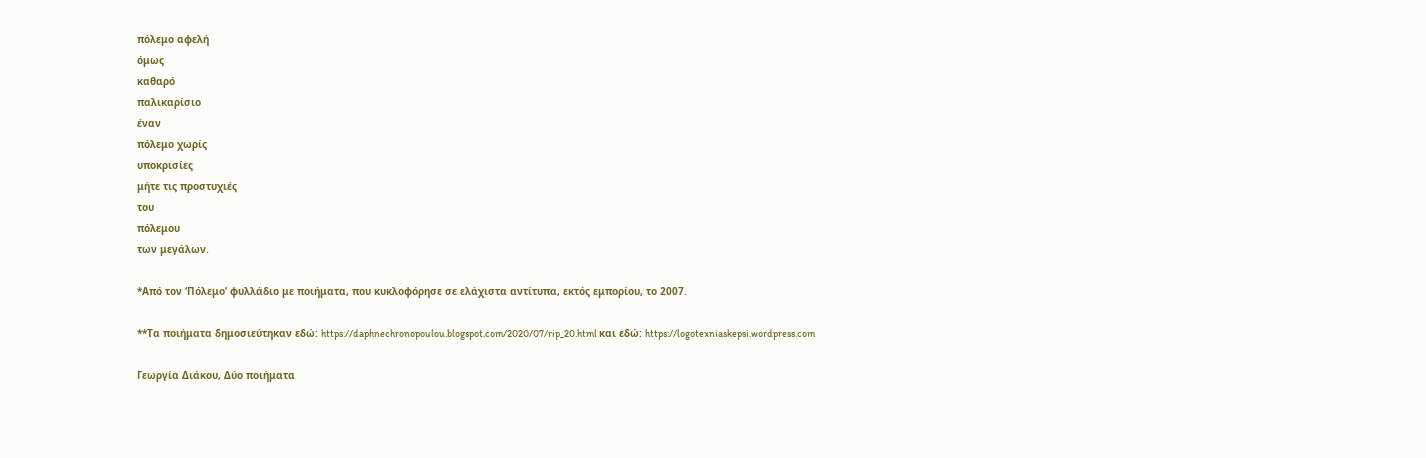πόλεμο αφελή
όμως
καθαρό
παλικαρίσιο
έναν
πόλεμο χωρίς
υποκρισίες
μήτε τις προστυχιές
του
πόλεμου
των μεγάλων.

*Από τον ‘Πόλεμο’ φυλλάδιο με ποιήματα, που κυκλοφόρησε σε ελάχιστα αντίτυπα, εκτός εμπορίου, το 2007.

**Τα ποιήματα δημοσιεύτηκαν εδώ: https://daphnechronopoulou.blogspot.com/2020/07/rip_20.html και εδώ: https://logotexniaskepsi.wordpress.com

Γεωργία Διάκου, Δύο ποιήματα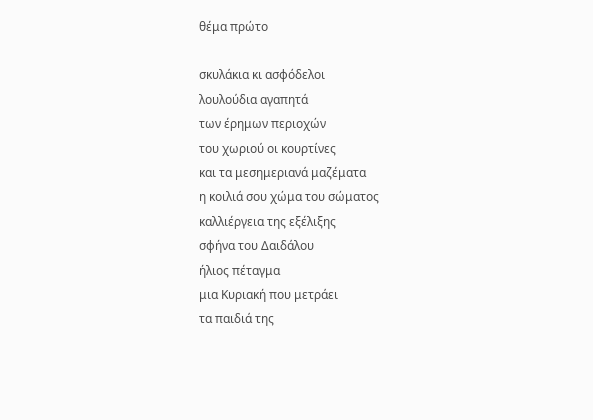θέμα πρώτο

σκυλάκια κι ασφόδελοι
λουλούδια αγαπητά
των έρημων περιοχών
του χωριού οι κουρτίνες
και τα μεσημεριανά μαζέματα
η κοιλιά σου χώμα του σώματος
καλλιέργεια της εξέλιξης
σφήνα του Δαιδάλου
ήλιος πέταγμα
μια Κυριακή που μετράει
τα παιδιά της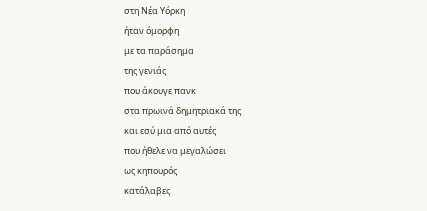στη Νέα Υόρκη
ήταν όμορφη
με τα παράσημα
της γενιάς
που άκουγε πανκ
στα πρωινά δημητριακά της
και εσύ μια από αυτές
που ήθελε να μεγαλώσει
ως κηπουρός
κατάλαβες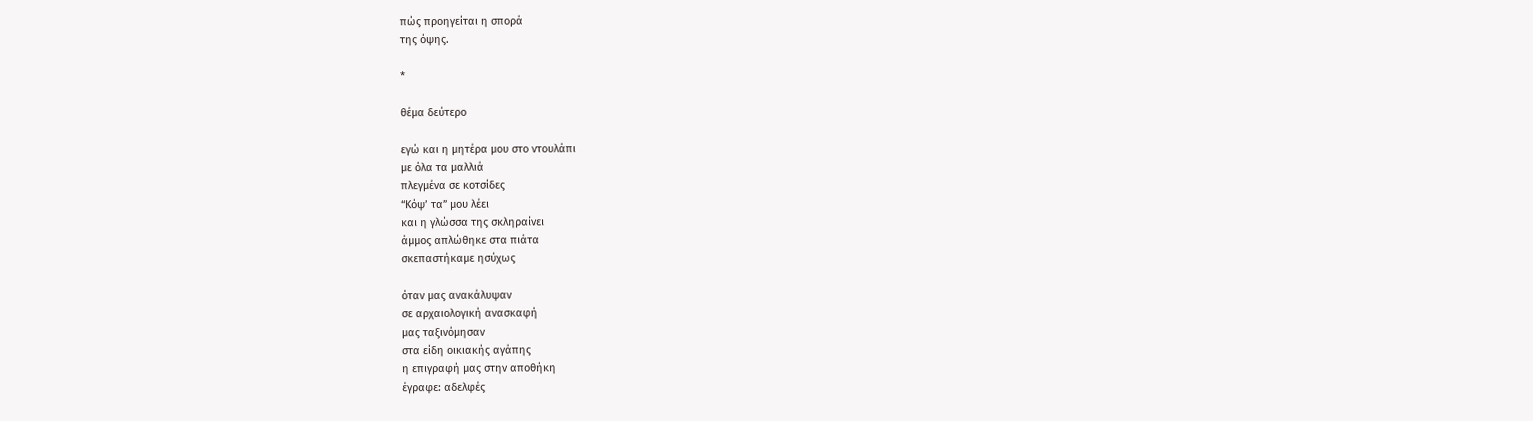πώς προηγείται η σπορά
της όψης.

*

θέμα δεύτερο

εγώ και η μητέρα μου στο ντουλάπι
με όλα τα μαλλιά
πλεγμένα σε κοτσίδες
“Κόψ’ τα” μου λέει
και η γλώσσα της σκληραίνει
άμμος απλώθηκε στα πιάτα
σκεπαστήκαμε ησύχως

όταν μας ανακάλυψαν
σε αρχαιολογική ανασκαφή
μας ταξινόμησαν
στα είδη οικιακής αγάπης
η επιγραφή μας στην αποθήκη
έγραφε: αδελφές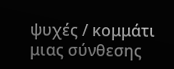ψυχές / κομμάτι μιας σύνθεσης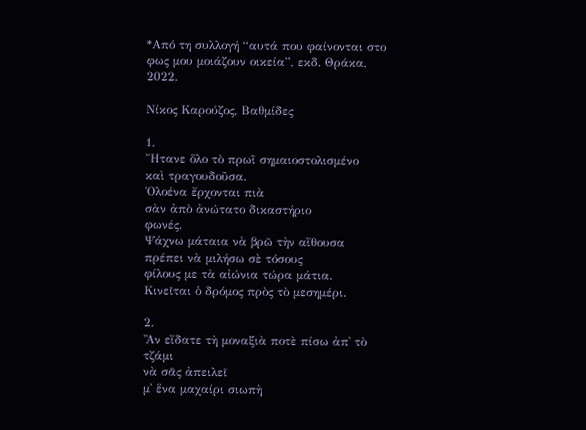*Από τη συλλογή “αυτά που φαίνονται στο φως μου μοιάζουν οικεία”, εκδ. Θράκα, 2022.

Νίκος Καρούζος, Βαθμίδες

1.
Ἤτανε ὅλο τὸ πρωῒ σημαιοστολισμένο
καὶ τραγουδοῦσα.
Ὁλοένα ἔρχονται πιὰ
σὰν ἀπὸ ἀνώτατο δικαστήριο
φωνές.
Ψάχνω μάταια νὰ βρῶ τὴν αἴθουσα
πρέπει νὰ μιλήσω σὲ τόσους
φίλους με τὰ αἰώνια τώρα μάτια.
Κινεῖται ὁ δρόμος πρὸς τὸ μεσημέρι.

2.
Ἂν εἴδατε τὴ μοναξιὰ ποτὲ πίσω ἀπ᾿ τὸ τζάμι
νὰ σᾶς ἀπειλεῖ
μ᾿ ἕνα μαχαίρι σιωπὴ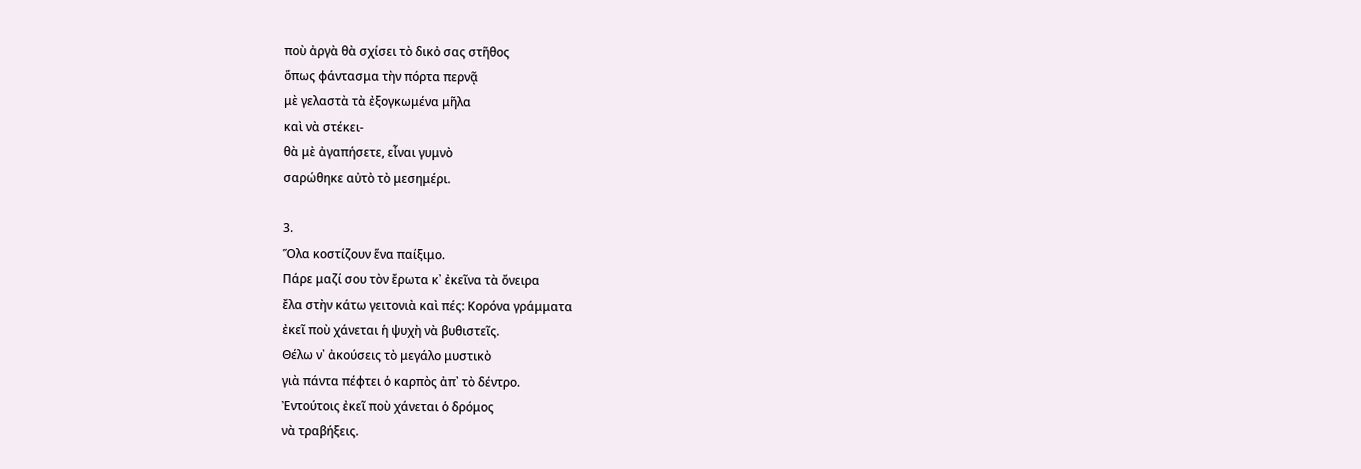ποὺ ἀργὰ θὰ σχίσει τὸ δικὀ σας στῆθος
ὅπως φάντασμα τὴν πόρτα περνᾷ
μὲ γελαστὰ τὰ ἐξογκωμένα μῆλα
καὶ νὰ στέκει-
θὰ μὲ ἀγαπήσετε, εἶναι γυμνὸ
σαρώθηκε αὐτὸ τὸ μεσημέρι.

3.
Ὅλα κοστίζουν ἕνα παίξιμο.
Πάρε μαζί σου τὸν ἔρωτα κ᾿ ἐκεῖνα τὰ ὄνειρα
ἔλα στὴν κάτω γειτονιὰ καὶ πές: Κορόνα γράμματα
ἐκεῖ ποὺ χάνεται ἡ ψυχὴ νὰ βυθιστεῖς.
Θέλω ν᾿ ἀκούσεις τὸ μεγάλο μυστικὸ
γιὰ πάντα πέφτει ὁ καρπὸς ἀπ᾿ τὸ δέντρο.
Ἐντούτοις ἐκεῖ ποὺ χάνεται ὁ δρόμος
νὰ τραβήξεις.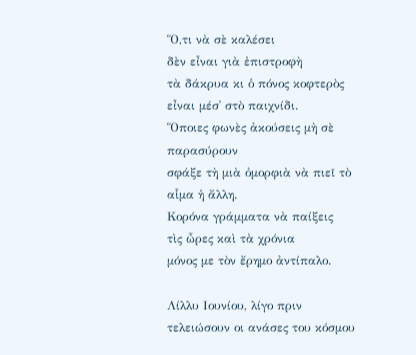Ὅ,τι νὰ σὲ καλέσει
δὲν εἶναι γιὰ ἐπιστροφὴ
τὰ δάκρυα κι ὁ πόνος κοφτερὸς
εἶναι μέσ᾿ στὸ παιχνίδι.
Ὅποιες φωνὲς ἀκούσεις μὴ σὲ παρασύρουν
σφάξε τὴ μιὰ ὀμορφιὰ νὰ πιεῖ τὸ αἷμα ἡ ἄλλη.
Κορόνα γράμματα νὰ παίξεις
τὶς ὦρες καὶ τὰ χρόνια
μόνος με τὸν ἔρημο ἀντίπαλο.

Λίλλυ Ιουνίου, λίγο πριν τελειώσουν οι ανάσες του κόσμου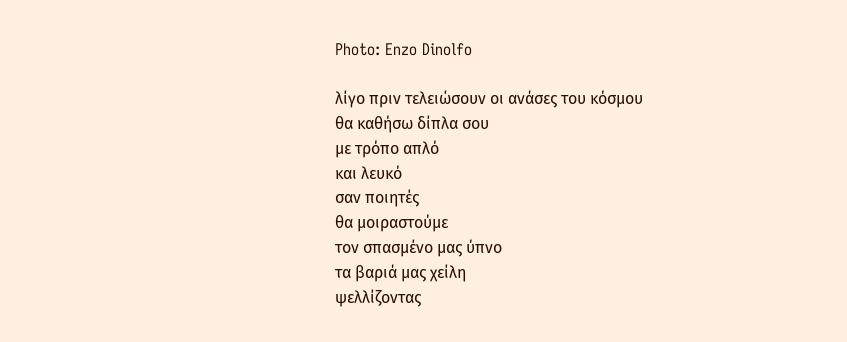Photo: Enzo Dinolfo

λίγο πριν τελειώσουν οι ανάσες του κόσμου
θα καθήσω δίπλα σου
με τρόπο απλό
και λευκό
σαν ποιητές
θα μοιραστούμε
τον σπασμένο μας ύπνο
τα βαριά μας χείλη
ψελλίζοντας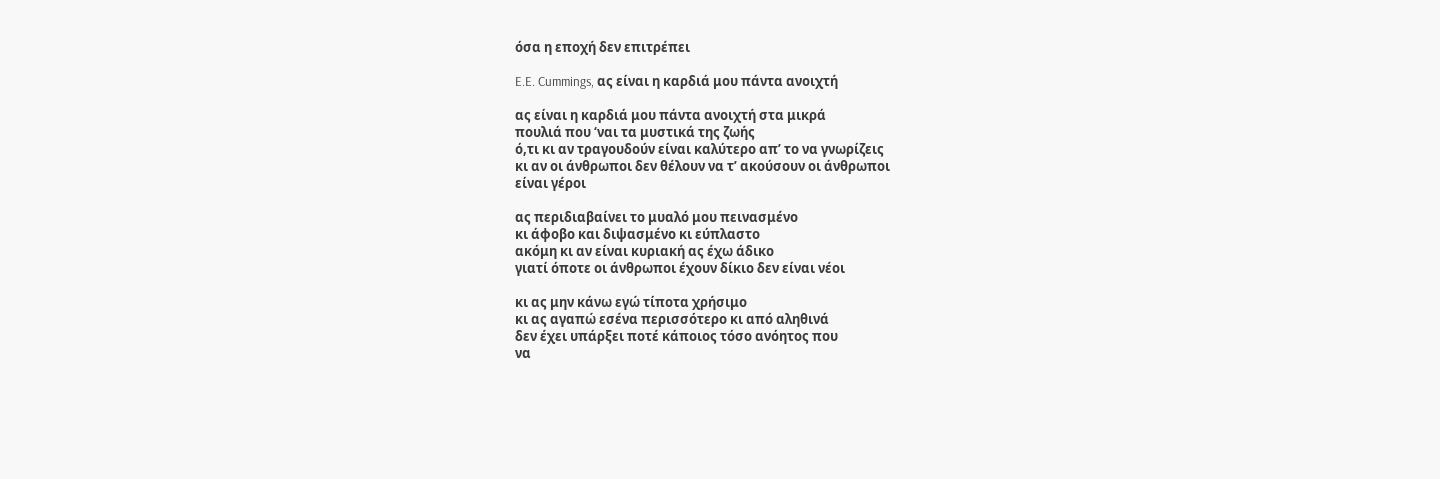όσα η εποχή δεν επιτρέπει

E.E. Cummings, ας είναι η καρδιά μου πάντα ανοιχτή

ας είναι η καρδιά μου πάντα ανοιχτή στα μικρά
πουλιά που ‘ναι τα μυστικά της ζωής
ό,τι κι αν τραγουδούν είναι καλύτερο απ’ το να γνωρίζεις
κι αν οι άνθρωποι δεν θέλουν να τ’ ακούσουν οι άνθρωποι
είναι γέροι

ας περιδιαβαίνει το μυαλό μου πεινασμένο
κι άφοβο και διψασμένο κι εύπλαστο
ακόμη κι αν είναι κυριακή ας έχω άδικο
γιατί όποτε οι άνθρωποι έχουν δίκιο δεν είναι νέοι

κι ας μην κάνω εγώ τίποτα χρήσιμο
κι ας αγαπώ εσένα περισσότερο κι από αληθινά
δεν έχει υπάρξει ποτέ κάποιος τόσο ανόητος που
να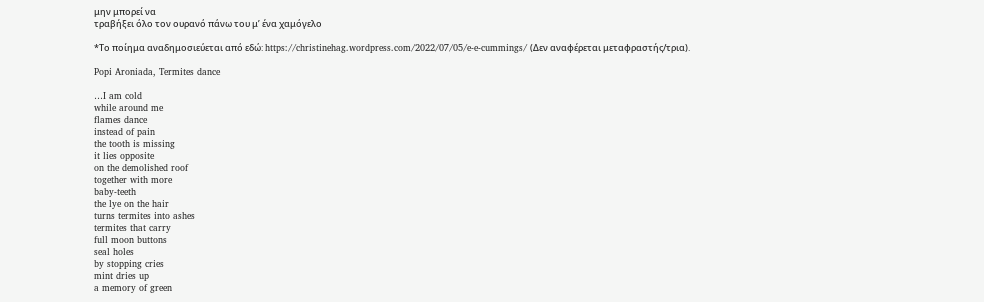μην μπορεί να
τραβήξει όλο τον ουρανό πάνω του μ’ ένα χαμόγελο

*Το ποίημα αναδημοσιεύεται από εδώ: https://christinehag.wordpress.com/2022/07/05/e-e-cummings/ (Δεν αναφέρεται μεταφραστής/τρια).

Popi Aroniada, Termites dance

…I am cold
while around me
flames dance
instead of pain
the tooth is missing
it lies opposite
on the demolished roof
together with more
baby-teeth
the lye on the hair
turns termites into ashes
termites that carry
full moon buttons
seal holes
by stopping cries
mint dries up
a memory of green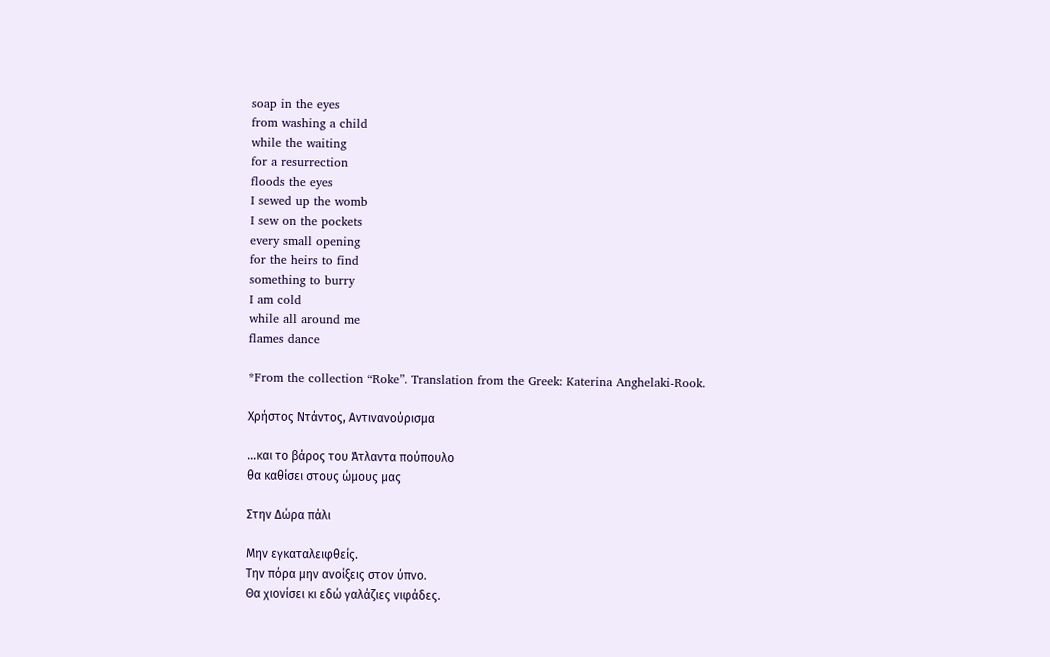soap in the eyes
from washing a child
while the waiting
for a resurrection
floods the eyes
I sewed up the womb
I sew on the pockets
every small opening
for the heirs to find
something to burry
I am cold
while all around me
flames dance

*From the collection “Roke”. Translation from the Greek: Katerina Anghelaki-Rook.

Χρήστος Ντάντος, Αντινανούρισμα

…και το βάρος του Άτλαντα πούπουλο
θα καθίσει στους ώμους μας

Στην Δώρα πάλι

Μην εγκαταλειφθείς.
Την πόρα μην ανοίξεις στον ύπνο.
Θα χιονίσει κι εδώ γαλάζιες νιφάδες.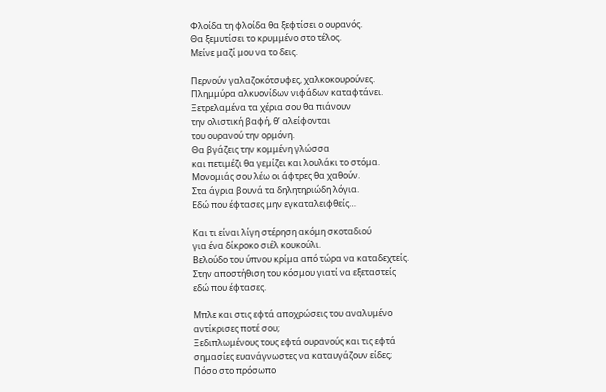Φλοίδα τη φλοίδα θα ξεφτίσει ο ουρανός.
Θα ξεμυτίσει το κρυμμένο στο τέλος.
Μείνε μαζί μου να το δεις.

Περνούν γαλαζοκότσυφες, χαλκοκουρούνες.
Πλημμύρα αλκυονίδων νιφάδων καταφτάνει.
Ξετρελαμένα τα χέρια σου θα πιάνουν
την ολιστική βαφή, θ’ αλείφονται
του ουρανού την ορμόνη.
Θα βγάζεις την κομμένη γλώσσα
και πετιμέζι θα γεμίζει και λουλάκι το στόμα.
Μονομιάς σου λέω οι άφτρες θα χαθούν.
Στα άγρια βουνά τα δηλητηριώδη λόγια.
Εδώ που έφτασες μην εγκαταλειφθείς…

Και τι είναι λίγη στέρηση ακόμη σκοταδιού
για ένα δίκροκο σιέλ κουκούλι.
Βελούδο του ύπνου κρίμα από τώρα να καταδεχτείς.
Στην αποστήθιση του κόσμου γιατί να εξεταστείς
εδώ που έφτασες.

Μπλε και στις εφτά αποχρώσεις του αναλυμένο
αντίκρισες ποτέ σου;
Ξεδιπλωμένους τους εφτά ουρανούς και τις εφτά
σημασίες ευανάγνωστες να καταυγάζουν είδες;
Πόσο στο πρόσωπο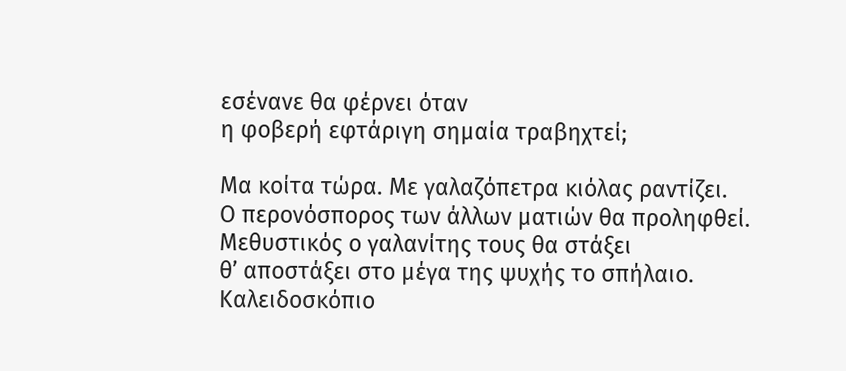εσένανε θα φέρνει όταν
η φοβερή εφτάριγη σημαία τραβηχτεί;

Μα κοίτα τώρα. Με γαλαζόπετρα κιόλας ραντίζει.
Ο περονόσπορος των άλλων ματιών θα προληφθεί.
Μεθυστικός ο γαλανίτης τους θα στάξει
θ’ αποστάξει στο μέγα της ψυχής το σπήλαιο.
Καλειδοσκόπιο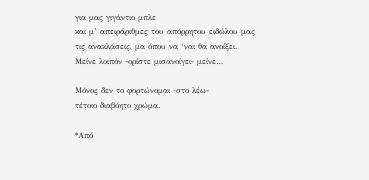για μας γιγάντιο μπλε
και μ’ απειράριθμες του απόρρητου ειδώλου μας
τις ανακλάσεις, μα όπου να ‘ναι θα ανοίξει.
Μείνε λοιπόν -ορίστε μισανοίγει- μείνε…

Μόνος δεν το φορτώνομαι -στο λέω-
τέτοιο διαβόητο χρώμα.

*Από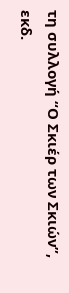τη συλλογή “Ο Σκιέρ των Σκιών”, εκδ.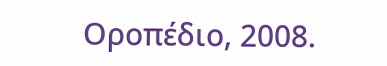Οροπέδιο, 2008.